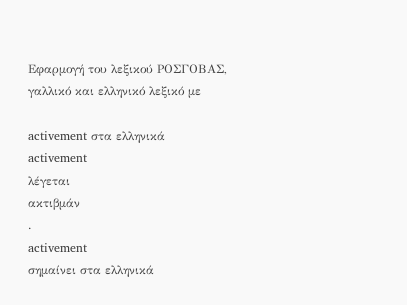Εφαρμογή του λεξικού ΡΟΣΓΟΒΑΣ, γαλλικό και ελληνικό λεξικό με

activement στα ελληνικά
activement
λέγεται
ακτιβμάν
.
activement
σημαίνει στα ελληνικά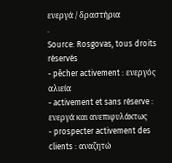ενεργά / δραστήρια
.
Source: Rosgovas, tous droits réservés
- pêcher activement : ενεργός αλιεία
- activement et sans réserve : ενεργά και ανεπιφυλάκτως
- prospecter activement des clients : αναζητώ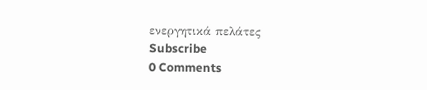ενεργητικά πελάτες
Subscribe
0 Comments